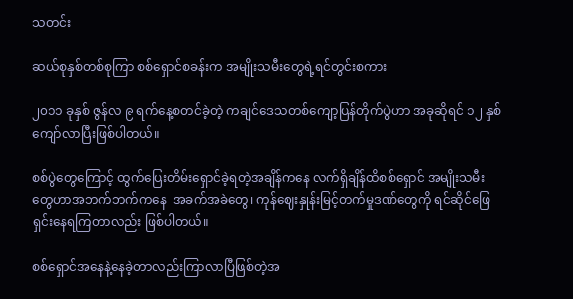သတင်း

ဆယ်စုနှစ်တစ်စုကြာ စစ်ရှောင်စခန်းက အမျိုးသမီးတွေရဲ့ရင်တွင်းစကား

၂၀၁၁ ခုနှစ် ဇွန်လ ၉ ရက်နေ့စတင်ခဲ့တဲ့ ကချင်ဒေသတစ်ကျော့ပြန်တိုက်ပွဲဟာ အခုဆိုရင် ၁၂ နှစ်ကျော်လာပြီးဖြစ်ပါတယ်။

စစ်ပွဲ‌တွေကြောင့် ထွက်ပြေးတိမ်းရှောင်ခဲ့ရတဲ့အချိန်ကနေ လက်ရှိချိန်ထိစစ်ရှောင် အမျိုးသမီးတွေဟာအဘက်ဘက်ကနေ  အခက်အခဲတွေ၊ ကုန်ဈေးနှုန်းမြင့်တက်မှုဒဏ်တွေကို ရင်ဆိုင်ဖြေရှင်းနေရကြတာလည်း ဖြစ်ပါတယ်။

စစ်ရှောင်အနေနဲ့နေခဲ့တာလည်းကြာလာပြီဖြစ်တဲ့အ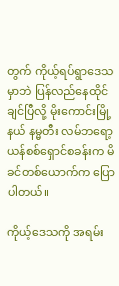တွက် ကိုယ့်ရပ်ရွာဒေသမှာဘဲ ပြန်လည်နေထိုင်ချင်ပြီလို့ မိုးကောင်းမြို့နယ် နမ္မတီး လမ်ဘရော့ယန်စစ်ရှောင်စခန်းက မိခင်တစ်ယောက်က ပြောပါတယ်။

ကိုယ့်ဒေသကို အရမ်း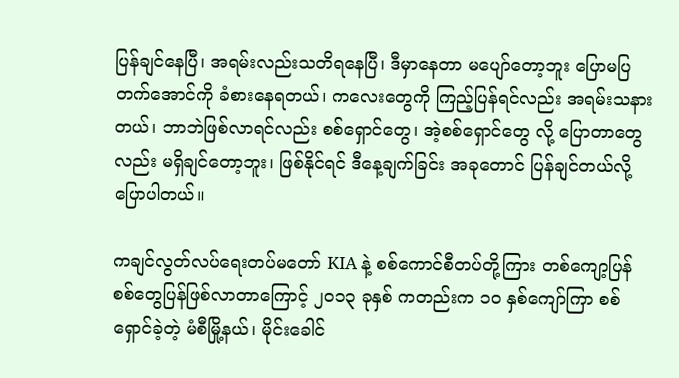ပြန်ချင်နေပြီ၊ အရမ်းလည်းသတိရနေပြီ၊ ဒီမှာနေတာ မပျော်တော့ဘူး ပြောမပြတက်အောင်ကို ခံစားနေရတယ်၊ ကလေးတွေကို ကြည့်ပြန်ရင်လည်း အရမ်းသနားတယ်၊ ဘာဘဲဖြစ်လာရင်လည်း စစ်ရှောင်တွေ၊ အဲ့စစ်ရှောင်တွေ လို့ ပြောတာတွေလည်း မရှိချင်တော့ဘူး၊ ဖြစ်နိုင်ရင် ဒီနေ့ချက်ခြင်း အခုတောင် ပြန်ချင်တယ်လို့ ပြောပါတယ်။

ကချင်လွတ်လပ်ရေးတပ်မတော် KIA နဲ့ စစ်ကောင်စီတပ်တို့ကြား တစ်ကျော့ပြန် စစ်တွေပြန်ဖြစ်လာတာကြောင့် ၂၀၁၃ ခုနှစ် ကတည်းက ၁၀ နှစ်ကျော်ကြာ စစ်ရှောင်ခဲ့တဲ့ မံစီမြို့နယ်၊ မိုင်းခေါင်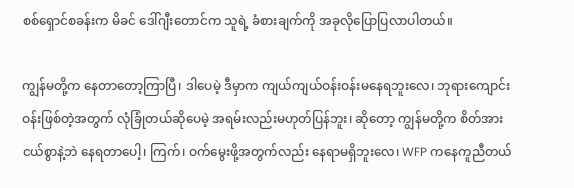စစ်ရှောင်စခန်းက မိခင် ဒေါ်ဂျီးတောင်က သူရဲ့ ခံစားချက်ကို အခုလိုပြောပြလာပါတယ်။

ကျွန်မတို့က နေတာတော့ကြာပြီ၊ ဒါပေမဲ့ ဒီမှာက ကျယ်ကျယ်ဝန်းဝန်းမနေရဘူးလေ၊ ဘုရားကျောင်းဝန်းဖြစ်တဲ့အတွက် လုံခြုံတယ်ဆိုပေမဲ့ အရမ်းလည်းမဟုတ်ပြန်ဘူး၊ ဆိုတော့ ကျွန်မတို့က စိတ်အားငယ်စွာနဲ့ဘဲ နေရတာပေါ့၊ ကြက်၊ ဝက်မွေးဖို့အတွက်လည်း နေရာမရှိဘူးလေ၊ WFP ကနေကူညီတယ်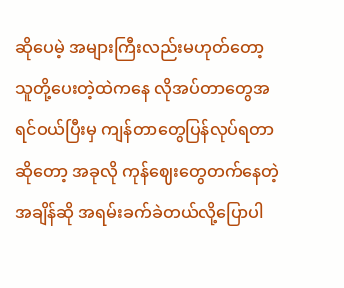ဆိုပေမဲ့ အများကြီးလည်းမဟုတ်တော့ သူတို့ပေးတဲ့ထဲကနေ လိုအပ်တာတွေအရင်ဝယ်ပြီးမှ ကျန်တာတွေပြန်လုပ်ရတာဆိုတော့ အခုလို ကုန်ဈေးတွေတက်နေတဲ့အချိန်ဆို အရမ်းခက်ခဲတယ်လို့ပြောပါ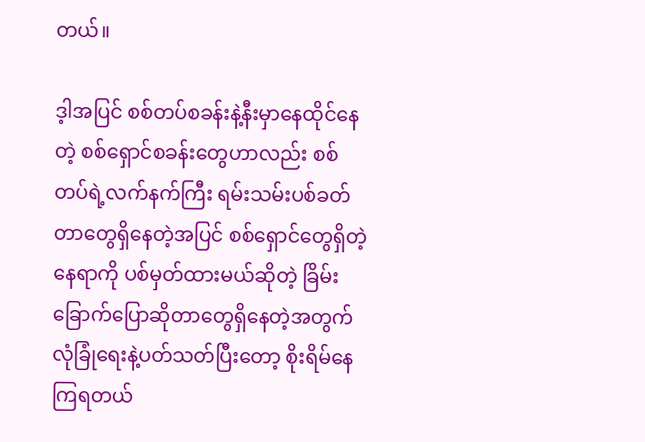တယ်။

ဒ့ါအပြင် စစ်တပ်စခန်းနဲ့နီးမှာနေထိုင်နေတဲ့ စစ်ရှောင်စခန်းတွေဟာလည်း စစ်တပ်ရဲ့လက်နက်ကြီး ရမ်းသမ်းပစ်ခတ်တာတွေရှိနေတဲ့အပြင် စစ်ရှောင်တွေရှိတဲ့နေရာကို ပစ်မှတ်ထားမယ်ဆိုတဲ့ ခြိမ်းခြောက်ပြောဆိုတာတွေရှိနေတဲ့အတွက် လုံခြုံရေးနဲ့ပတ်သတ်ပြီးတော့ စိုးရိမ်နေကြရတယ်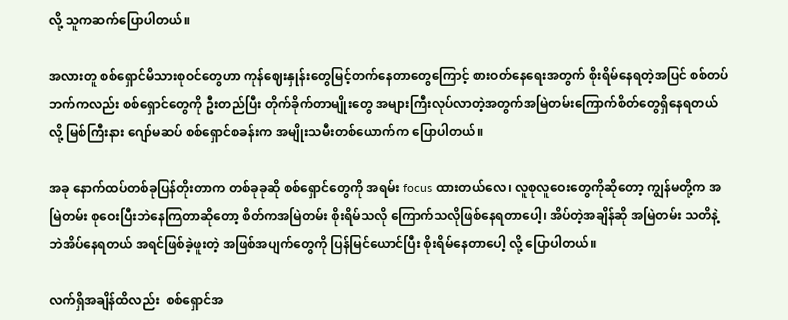လို့ သူကဆက်ပြောပါတယ်။

အလားတူ စစ်ရှောင်မိသားစုဝင်တွေဟာ ကုန်ဈေးနှုန်းတွေမြင့်တက်နေတာတွေကြောင့် စားဝတ်နေရေးအတွက် စိုးရိမ်နေရတဲ့အပြင် စစ်တပ်ဘက်ကလည်း စစ်ရှောင်တွေကို ဦးတည်ပြီး တိုက်ခိုက်တာမျိုးတွေ အများကြီးလုပ်လာတဲ့အတွက်အမြဲတမ်းကြောက်စိတ်တွေရှိနေရတယ်လို့ မြစ်ကြီးနား ဂျော်မဆပ် စစ်ရှောင်စခန်းက အမျိုးသမီးတစ်ယောက်က ပြောပါတယ်။

အခု နောက်ထပ်တစ်ခုပြန်တိုးတာက တစ်ခုခုဆို စစ်ရှောင်တွေကို အရမ်း focus ထားတယ်လေ၊ လူစုလူဝေးတွေကိုဆိုတော့ ကျွန်မတို့က အမြဲတမ်း စုဝေးပြီးဘဲနေကြတာဆိုတော့ စိတ်ကအမြဲတမ်း စိုးရိမ်သလို ကြောက်သလိုဖြစ်နေရတာပေါ့၊ အိပ်တဲ့အချိန်ဆို အမြဲတမ်း သတိနဲ့ ဘဲအိပ်နေရတယ် အရင်ဖြစ်ခဲ့ဖူးတဲ့ အဖြစ်အပျက်တွေကို ပြန်မြင်ယောင်ပြီး စိုးရိမ်နေတာပေါ့ လို့ ပြောပါတယ်။

လက်ရှိအချိန်ထိလည်း  စစ်ရှောင်အ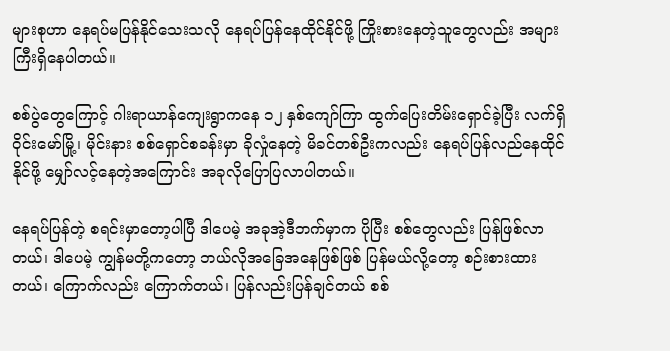များစုဟာ နေရပ်မပြန်နိုင်သေးသလို နေရပ်ပြန်နေထိုင်နိုင်ဖို့ ကြိုးစားနေတဲ့သူတွေလည်း အများကြီးရှိနေပါတယ်။

စစ်ပွဲတွေကြောင့် ဂါးရာယာန်ကျေးရွာကနေ ၁၂ နှစ်ကျော်ကြာ ထွက်ပြေးတိမ်းရှောင်ခဲ့ပြီး လက်ရှိ ဝိုင်းမော်မြို့၊ မိုင်းနား စစ်ရှောင်စခန်းမှာ ခိုလှုံနေတဲ့ မိခင်တစ်ဦးကလည်း နေရပ်ပြန်လည်နေထိုင်နိုင်ဖို့ မျှော်လင့်နေတဲ့အကြောင်း အခုလိုပြောပြလာပါတယ်။

နေရပ်ပြန်တဲ့ စရင်းမှာတော့ပါပြီ ဒါပေမဲ့ အခုအဲ့ဒီဘက်မှာက ပိုပြီး စစ်တွေလည်း ပြန်ဖြစ်လာတယ်၊ ဒါပေမဲ့ ကျွန်မတို့ကတော့ ဘယ်လိုအခြေအနေဖြစ်ဖြစ် ပြန်မယ်လို့တော့ စဉ်းစားထားတယ်၊ ကြောက်လည်း ကြောက်တယ်၊ ပြန်လည်းပြန်ချင်တယ် စစ်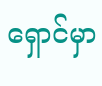ရှောင်မှာ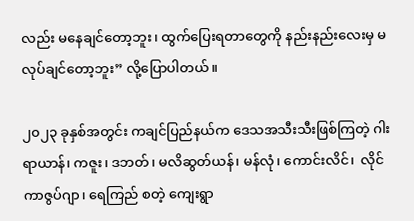လည်း မနေချင်တော့ဘူး၊ ထွက်ပြေးရတာတွေကို နည်းနည်းလေးမှ မလုပ်ချင်တော့ဘူး” လို့ပြောပါတယ်။

၂၀၂၃ ခုနှစ်အတွင်း ကချင်ပြည်နယ်က ဒေသအသီးသီးဖြစ်ကြတဲ့ ဂါးရာယာန်၊ ကဇူး၊ ဒဘတ်၊ မလိဆွတ်ယန်၊ မန်လုံ၊ ကောင်းလိင်၊  လိုင်ကာဇွပ်ဂျာ၊ ရေကြည် စတဲ့ ကျေးရွာ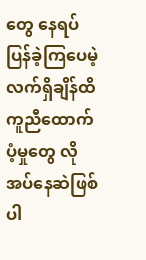တွေ နေရပ်ပြန်ခဲ့ကြပေမဲ့ လက်ရှိချိန်ထိ ကူညီထောက်ပံ့မှုတွေ လိုအပ်နေဆဲဖြစ်ပါ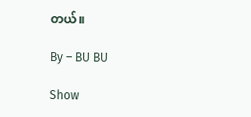တယ်။

By – BU BU

Show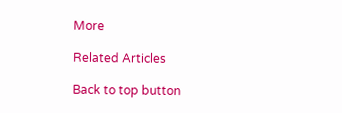More

Related Articles

Back to top button